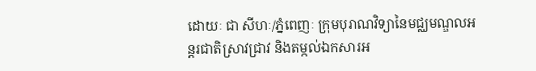ដោយៈ ជា សីហៈ/ភ្នំពេញៈ ក្រុមបុរាណវិទ្យានៃមជ្ឈមណ្ឌលអន្ដរជាតិស្រាវជ្រាវ និងតម្កល់ឯកសារអ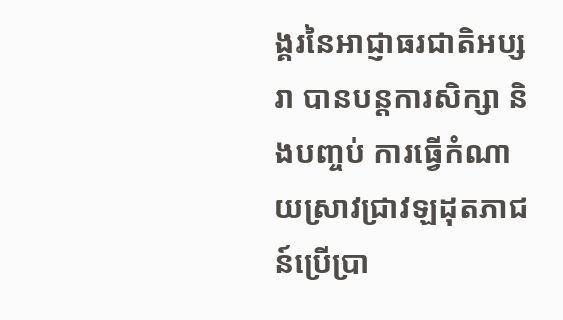ង្គរនៃអាជ្ញាធរជាតិអប្សរា បានបន្តការសិក្សា និងបញ្ចប់ ការធ្វើកំណាយស្រាវជ្រាវឡដុតភាជន៍ប្រើប្រា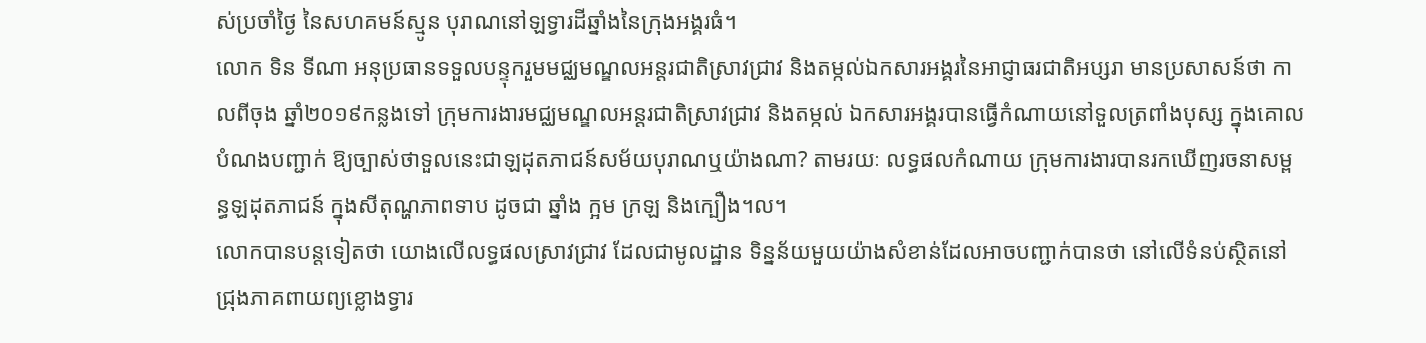ស់ប្រចាំថ្ងៃ នៃសហគមន៍ស្មូន បុរាណនៅឡទ្វារដីឆ្នាំងនៃក្រុងអង្គរធំ។
លោក ទិន ទីណា អនុប្រធានទទួលបន្ទុករួមមជ្ឈមណ្ឌលអន្ដរជាតិស្រាវជ្រាវ និងតម្កល់ឯកសារអង្គរនៃអាជ្ញាធរជាតិអប្សរា មានប្រសាសន៍ថា កាលពីចុង ឆ្នាំ២០១៩កន្លងទៅ ក្រុមការងារមជ្ឈមណ្ឌលអន្ដរជាតិស្រាវជ្រាវ និងតម្កល់ ឯកសារអង្គរបានធ្វើកំណាយនៅទួលត្រពាំងបុស្ស ក្នុងគោលបំណងបញ្ជាក់ ឱ្យច្បាស់ថាទួលនេះជាឡដុតភាជន៍សម័យបុរាណឬយ៉ាងណា? តាមរយៈ លទ្ធផលកំណាយ ក្រុមការងារបានរកឃើញរចនាសម្ពន្ធឡដុតភាជន៍ ក្នុងសីតុណ្ហភាពទាប ដូចជា ឆ្នាំង ក្អម ក្រឡ និងក្បឿង។ល។
លោកបានបន្តទៀតថា យោងលើលទ្ធផលស្រាវជ្រាវ ដែលជាមូលដ្ឋាន ទិន្នន័យមួយយ៉ាងសំខាន់ដែលអាចបញ្ជាក់បានថា នៅលើទំនប់ស្ថិតនៅ ជ្រុងភាគពាយព្យខ្លោងទ្វារ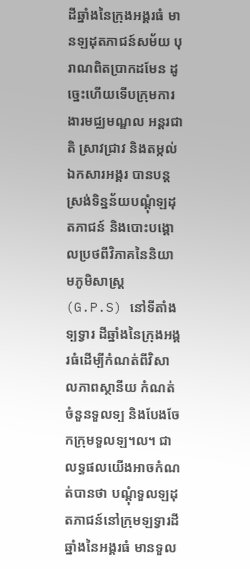ដីឆ្នាំងនៃក្រុងអង្គរធំ មានឡដុតភាជន៍សម័យ បុរាណពិតប្រាកដមែន ដូច្នេះហើយទើបក្រុមការងារមជ្ឈមណ្ឌល អន្តរជាតិ ស្រាវជ្រាវ និងតម្កល់ឯកសារអង្គរ បានបន្តស្រង់ទិន្នន័យបណ្តុំឡដុតភាជន៍ និងបោះបង្គោលប្រថពីវិភាគនៃនិយាមភូមិសាស្ត្រ (G.P.S) នៅទីតាំងទ្បទ្វារ ដីឆ្នាំងនៃក្រុងអង្គរធំដើម្បីកំណត់ពីវិសាលភាពស្ថានីយ កំណត់ចំនួនទួលទ្ប និងបែងចែកក្រុមទួលឡ។ល។ ជាលទ្ធផលយើងអាចកំណត់បានថា បណ្តុំទួលឡដុតភាជន៍នៅក្រុមឡទ្វារដីឆ្នាំងនៃអង្គរធំ មានទួល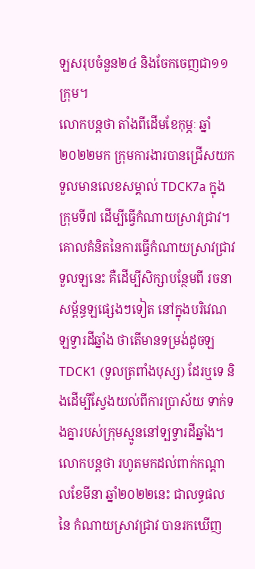ឡសរុបចំនួន២៤ និងចែកចេញជា១១ក្រុម។
លោកបន្តថា តាំងពីដើមខែកុម្ភៈ ឆ្នាំ២០២២មក ក្រុមការងារបានជ្រើសយក ទួលមានលេខសម្គាល់ TDCK7a ក្នុងក្រុមទី៧ ដើម្បីធ្វើកំណាយស្រាវជ្រាវ។ គោលគំនិតនៃការធ្វើកំណាយស្រាវជ្រាវទួលឡនេះ គឺដើម្បីសិក្សាបន្ថែមពី រចនាសម្ព័ន្ធឡផ្សេងៗទៀត នៅក្នុងបរិវេណឡទ្វារដីឆ្នាំង ថាតើមានទម្រង់ដូចឡ TDCK1 (ទួលត្រពាំងបុស្ស) ដែរឬទេ និងដើម្បីស្វែងយល់ពីការប្រាស័យ ទាក់ទងគ្នារបស់ក្រុមស្មូននៅទ្បទ្វារដីឆ្នាំង។
លោកបន្តថា រហូតមកដល់ពាក់កណ្តាលខែមីនា ឆ្នាំ២០២២នេះ ជាលទ្ធផលនៃ កំណាយស្រាវជ្រាវ បានរកឃើញ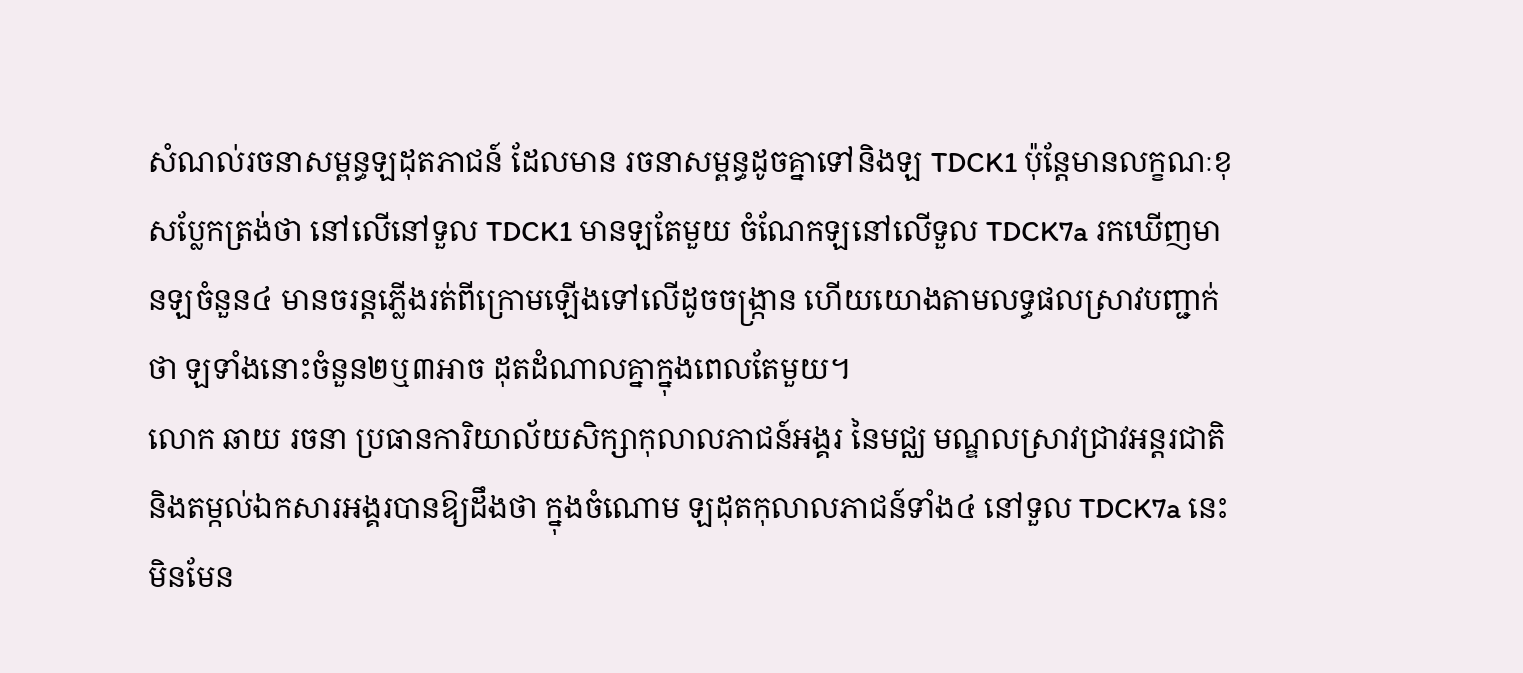សំណល់រចនាសម្ពន្ធឡដុតភាជន៍ ដែលមាន រចនាសម្ពន្ធដូចគ្នាទៅនិងឡ TDCK1 ប៉ុន្តែមានលក្ខណៈខុសប្លែកត្រង់ថា នៅលើនៅទួល TDCK1 មានឡតែមួយ ចំណែកឡនៅលើទួល TDCK7a រកឃើញមានឡចំនួន៤ មានចរន្តភ្លើងរត់ពីក្រោមឡើងទៅលើដូចចង្ក្រាន ហើយយោងតាមលទ្ធផលស្រាវបញ្ជាក់ថា ឡទាំងនោះចំនួន២ឬ៣អាច ដុតដំណាលគ្នាក្នុងពេលតែមួយ។
លោក ឆាយ រចនា ប្រធានការិយាល័យសិក្សាកុលាលភាជន៍អង្គរ នៃមជ្ឈ មណ្ឌលស្រាវជ្រាវអន្តរជាតិ និងតម្កល់ឯកសារអង្គរបានឱ្យដឹងថា ក្នុងចំណោម ឡដុតកុលាលភាជន៍ទាំង៤ នៅទួល TDCK7a នេះ មិនមែន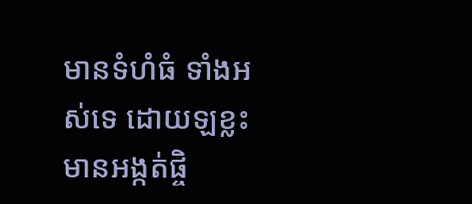មានទំហំធំ ទាំងអស់ទេ ដោយឡខ្លះ មានអង្កត់ផ្ចិ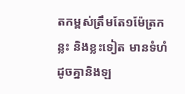តកម្ពស់ត្រឹមតែ១ម៉ែត្រកន្លះ និងខ្លះទៀត មានទំហំដូចគ្នានិងឡ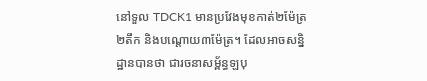នៅទួល TDCK1 មានប្រវែងមុខកាត់២ម៉ែត្រ២តឹក និងបណ្ដោយ៣ម៉ែត្រ។ ដែលអាចសន្និដ្ឋានបានថា ជារចនាសម្ព័ន្ធឡបុ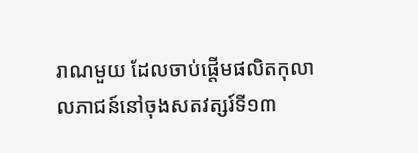រាណមួយ ដែលចាប់ផ្តើមផលិតកុលាលភាជន៍នៅចុងសតវត្សរ៍ទី១៣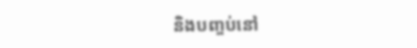និងបញ្ចប់នៅ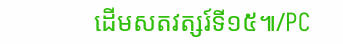ដើមសតវត្សរ៍ទី១៥៕/PC